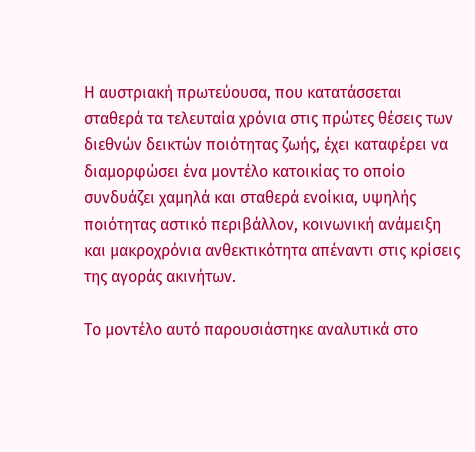Η αυστριακή πρωτεύουσα, που κατατάσσεται σταθερά τα τελευταία χρόνια στις πρώτες θέσεις των διεθνών δεικτών ποιότητας ζωής, έχει καταφέρει να διαμορφώσει ένα μοντέλο κατοικίας το οποίο συνδυάζει χαμηλά και σταθερά ενοίκια, υψηλής ποιότητας αστικό περιβάλλον, κοινωνική ανάμειξη και μακροχρόνια ανθεκτικότητα απέναντι στις κρίσεις της αγοράς ακινήτων.

Το μοντέλο αυτό παρουσιάστηκε αναλυτικά στο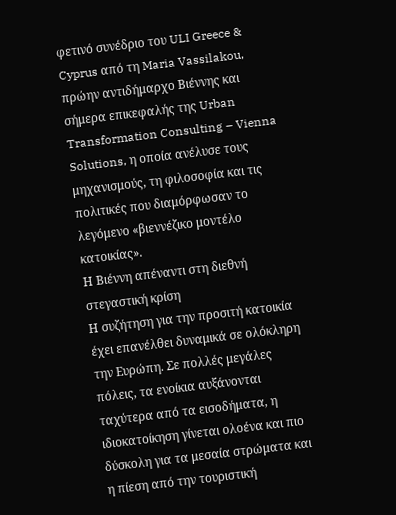φετινό συνέδριο του ULI Greece & Cyprus από τη Maria Vassilakou, πρώην αντιδήμαρχο Βιέννης και σήμερα επικεφαλής της Urban Transformation Consulting – Vienna Solutions, η οποία ανέλυσε τους μηχανισμούς, τη φιλοσοφία και τις πολιτικές που διαμόρφωσαν το λεγόμενο «βιεννέζικο μοντέλο κατοικίας».
Η Βιέννη απέναντι στη διεθνή στεγαστική κρίση
Η συζήτηση για την προσιτή κατοικία έχει επανέλθει δυναμικά σε ολόκληρη την Ευρώπη. Σε πολλές μεγάλες πόλεις, τα ενοίκια αυξάνονται ταχύτερα από τα εισοδήματα, η ιδιοκατοίκηση γίνεται ολοένα και πιο δύσκολη για τα μεσαία στρώματα και η πίεση από την τουριστική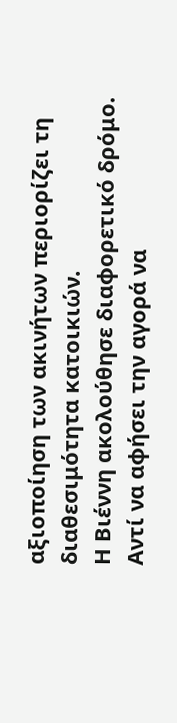αξιοποίηση των ακινήτων περιορίζει τη διαθεσιμότητα κατοικιών.
Η Βιέννη ακολούθησε διαφορετικό δρόμο. Αντί να αφήσει την αγορά να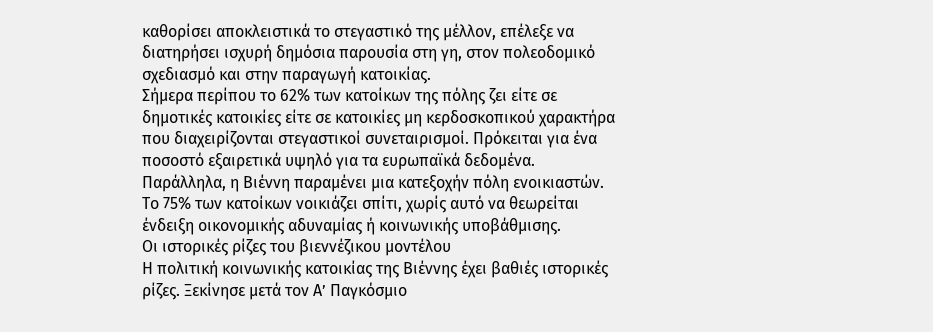καθορίσει αποκλειστικά το στεγαστικό της μέλλον, επέλεξε να διατηρήσει ισχυρή δημόσια παρουσία στη γη, στον πολεοδομικό σχεδιασμό και στην παραγωγή κατοικίας.
Σήμερα περίπου το 62% των κατοίκων της πόλης ζει είτε σε δημοτικές κατοικίες είτε σε κατοικίες μη κερδοσκοπικού χαρακτήρα που διαχειρίζονται στεγαστικοί συνεταιρισμοί. Πρόκειται για ένα ποσοστό εξαιρετικά υψηλό για τα ευρωπαϊκά δεδομένα.
Παράλληλα, η Βιέννη παραμένει μια κατεξοχήν πόλη ενοικιαστών. Το 75% των κατοίκων νοικιάζει σπίτι, χωρίς αυτό να θεωρείται ένδειξη οικονομικής αδυναμίας ή κοινωνικής υποβάθμισης.
Οι ιστορικές ρίζες του βιεννέζικου μοντέλου
Η πολιτική κοινωνικής κατοικίας της Βιέννης έχει βαθιές ιστορικές ρίζες. Ξεκίνησε μετά τον Α’ Παγκόσμιο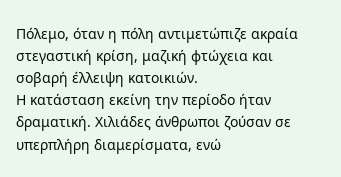Πόλεμο, όταν η πόλη αντιμετώπιζε ακραία στεγαστική κρίση, μαζική φτώχεια και σοβαρή έλλειψη κατοικιών.
Η κατάσταση εκείνη την περίοδο ήταν δραματική. Χιλιάδες άνθρωποι ζούσαν σε υπερπλήρη διαμερίσματα, ενώ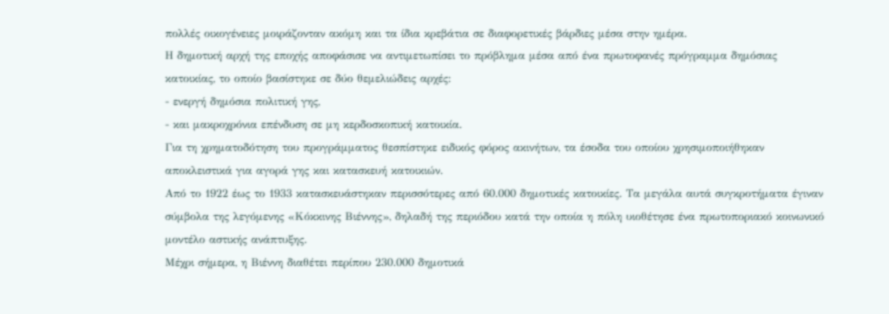πολλές οικογένειες μοιράζονταν ακόμη και τα ίδια κρεβάτια σε διαφορετικές βάρδιες μέσα στην ημέρα.
Η δημοτική αρχή της εποχής αποφάσισε να αντιμετωπίσει το πρόβλημα μέσα από ένα πρωτοφανές πρόγραμμα δημόσιας κατοικίας, το οποίο βασίστηκε σε δύο θεμελιώδεις αρχές:
- ενεργή δημόσια πολιτική γης,
- και μακροχρόνια επένδυση σε μη κερδοσκοπική κατοικία.
Για τη χρηματοδότηση του προγράμματος θεσπίστηκε ειδικός φόρος ακινήτων, τα έσοδα του οποίου χρησιμοποιήθηκαν αποκλειστικά για αγορά γης και κατασκευή κατοικιών.
Από το 1922 έως το 1933 κατασκευάστηκαν περισσότερες από 60.000 δημοτικές κατοικίες. Τα μεγάλα αυτά συγκροτήματα έγιναν σύμβολα της λεγόμενης «Κόκκινης Βιέννης», δηλαδή της περιόδου κατά την οποία η πόλη υιοθέτησε ένα πρωτοποριακό κοινωνικό μοντέλο αστικής ανάπτυξης.
Μέχρι σήμερα, η Βιέννη διαθέτει περίπου 230.000 δημοτικά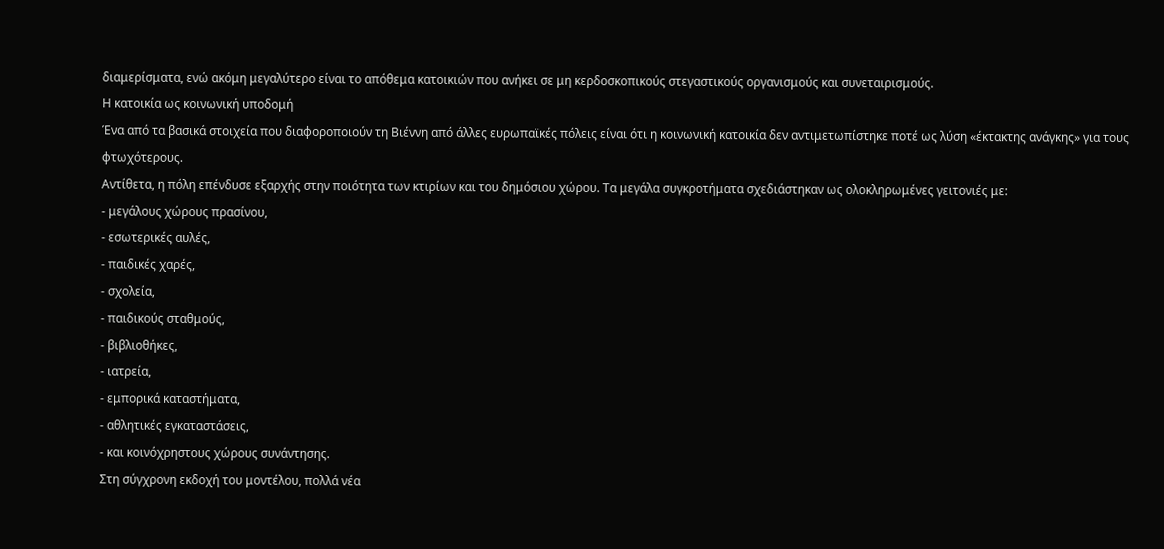διαμερίσματα, ενώ ακόμη μεγαλύτερο είναι το απόθεμα κατοικιών που ανήκει σε μη κερδοσκοπικούς στεγαστικούς οργανισμούς και συνεταιρισμούς.
Η κατοικία ως κοινωνική υποδομή
Ένα από τα βασικά στοιχεία που διαφοροποιούν τη Βιέννη από άλλες ευρωπαϊκές πόλεις είναι ότι η κοινωνική κατοικία δεν αντιμετωπίστηκε ποτέ ως λύση «έκτακτης ανάγκης» για τους φτωχότερους.
Αντίθετα, η πόλη επένδυσε εξαρχής στην ποιότητα των κτιρίων και του δημόσιου χώρου. Τα μεγάλα συγκροτήματα σχεδιάστηκαν ως ολοκληρωμένες γειτονιές με:
- μεγάλους χώρους πρασίνου,
- εσωτερικές αυλές,
- παιδικές χαρές,
- σχολεία,
- παιδικούς σταθμούς,
- βιβλιοθήκες,
- ιατρεία,
- εμπορικά καταστήματα,
- αθλητικές εγκαταστάσεις,
- και κοινόχρηστους χώρους συνάντησης.
Στη σύγχρονη εκδοχή του μοντέλου, πολλά νέα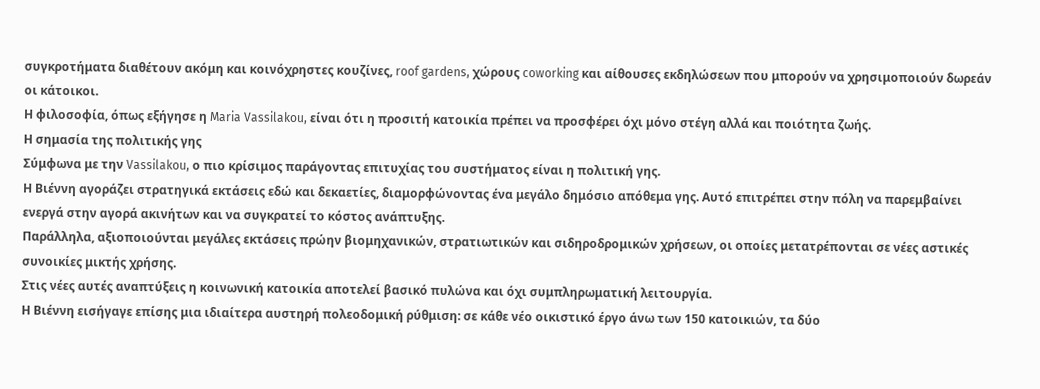συγκροτήματα διαθέτουν ακόμη και κοινόχρηστες κουζίνες, roof gardens, χώρους coworking και αίθουσες εκδηλώσεων που μπορούν να χρησιμοποιούν δωρεάν οι κάτοικοι.
Η φιλοσοφία, όπως εξήγησε η Maria Vassilakou, είναι ότι η προσιτή κατοικία πρέπει να προσφέρει όχι μόνο στέγη αλλά και ποιότητα ζωής.
Η σημασία της πολιτικής γης
Σύμφωνα με την Vassilakou, ο πιο κρίσιμος παράγοντας επιτυχίας του συστήματος είναι η πολιτική γης.
Η Βιέννη αγοράζει στρατηγικά εκτάσεις εδώ και δεκαετίες, διαμορφώνοντας ένα μεγάλο δημόσιο απόθεμα γης. Αυτό επιτρέπει στην πόλη να παρεμβαίνει ενεργά στην αγορά ακινήτων και να συγκρατεί το κόστος ανάπτυξης.
Παράλληλα, αξιοποιούνται μεγάλες εκτάσεις πρώην βιομηχανικών, στρατιωτικών και σιδηροδρομικών χρήσεων, οι οποίες μετατρέπονται σε νέες αστικές συνοικίες μικτής χρήσης.
Στις νέες αυτές αναπτύξεις η κοινωνική κατοικία αποτελεί βασικό πυλώνα και όχι συμπληρωματική λειτουργία.
Η Βιέννη εισήγαγε επίσης μια ιδιαίτερα αυστηρή πολεοδομική ρύθμιση: σε κάθε νέο οικιστικό έργο άνω των 150 κατοικιών, τα δύο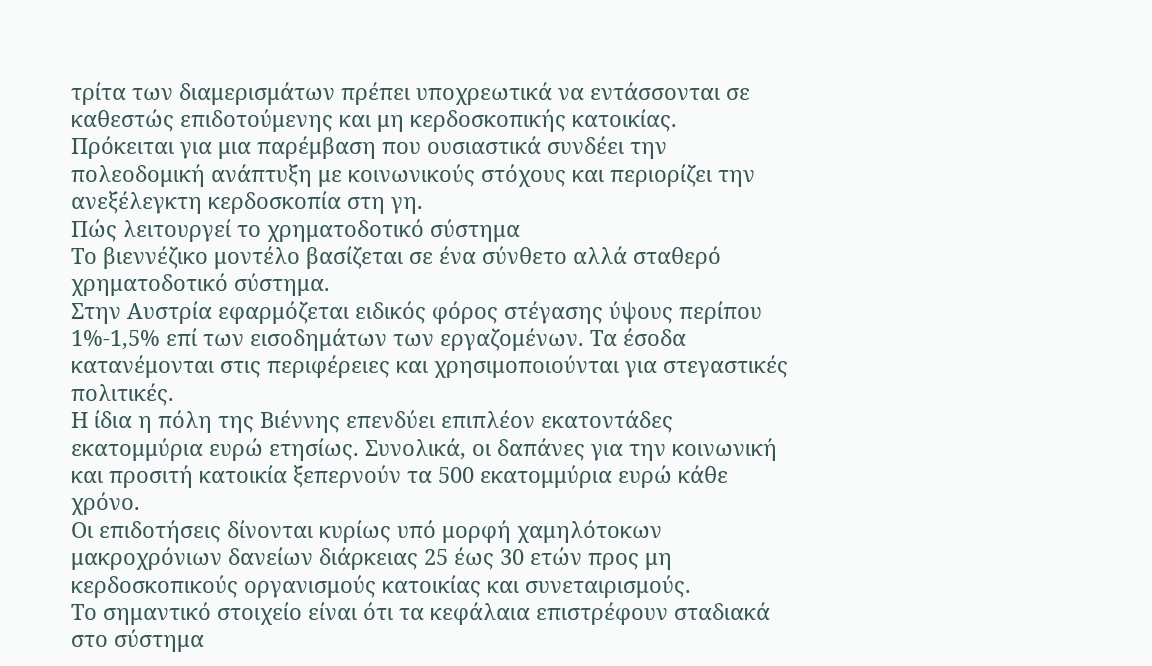τρίτα των διαμερισμάτων πρέπει υποχρεωτικά να εντάσσονται σε καθεστώς επιδοτούμενης και μη κερδοσκοπικής κατοικίας.
Πρόκειται για μια παρέμβαση που ουσιαστικά συνδέει την πολεοδομική ανάπτυξη με κοινωνικούς στόχους και περιορίζει την ανεξέλεγκτη κερδοσκοπία στη γη.
Πώς λειτουργεί το χρηματοδοτικό σύστημα
Το βιεννέζικο μοντέλο βασίζεται σε ένα σύνθετο αλλά σταθερό χρηματοδοτικό σύστημα.
Στην Αυστρία εφαρμόζεται ειδικός φόρος στέγασης ύψους περίπου 1%-1,5% επί των εισοδημάτων των εργαζομένων. Τα έσοδα κατανέμονται στις περιφέρειες και χρησιμοποιούνται για στεγαστικές πολιτικές.
Η ίδια η πόλη της Βιέννης επενδύει επιπλέον εκατοντάδες εκατομμύρια ευρώ ετησίως. Συνολικά, οι δαπάνες για την κοινωνική και προσιτή κατοικία ξεπερνούν τα 500 εκατομμύρια ευρώ κάθε χρόνο.
Οι επιδοτήσεις δίνονται κυρίως υπό μορφή χαμηλότοκων μακροχρόνιων δανείων διάρκειας 25 έως 30 ετών προς μη κερδοσκοπικούς οργανισμούς κατοικίας και συνεταιρισμούς.
Το σημαντικό στοιχείο είναι ότι τα κεφάλαια επιστρέφουν σταδιακά στο σύστημα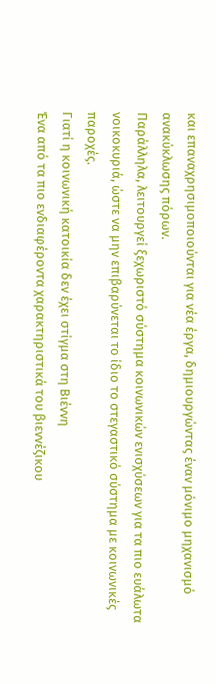και επαναχρησιμοποιούνται για νέα έργα, δημιουργώντας έναν μόνιμο μηχανισμό ανακύκλωσης πόρων.
Παράλληλα, λειτουργεί ξεχωριστό σύστημα κοινωνικών ενισχύσεων για τα πιο ευάλωτα νοικοκυριά, ώστε να μην επιβαρύνεται το ίδιο το στεγαστικό σύστημα με κοινωνικές παροχές.
Γιατί η κοινωνική κατοικία δεν έχει στίγμα στη Βιέννη
Ένα από τα πιο ενδιαφέροντα χαρακτηριστικά του βιεννέζικου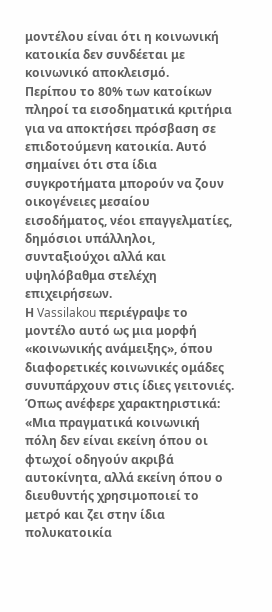μοντέλου είναι ότι η κοινωνική κατοικία δεν συνδέεται με κοινωνικό αποκλεισμό.
Περίπου το 80% των κατοίκων πληροί τα εισοδηματικά κριτήρια για να αποκτήσει πρόσβαση σε επιδοτούμενη κατοικία. Αυτό σημαίνει ότι στα ίδια συγκροτήματα μπορούν να ζουν οικογένειες μεσαίου εισοδήματος, νέοι επαγγελματίες, δημόσιοι υπάλληλοι, συνταξιούχοι αλλά και υψηλόβαθμα στελέχη επιχειρήσεων.
Η Vassilakou περιέγραψε το μοντέλο αυτό ως μια μορφή «κοινωνικής ανάμειξης», όπου διαφορετικές κοινωνικές ομάδες συνυπάρχουν στις ίδιες γειτονιές.
Όπως ανέφερε χαρακτηριστικά:
«Μια πραγματικά κοινωνική πόλη δεν είναι εκείνη όπου οι φτωχοί οδηγούν ακριβά αυτοκίνητα, αλλά εκείνη όπου ο διευθυντής χρησιμοποιεί το μετρό και ζει στην ίδια πολυκατοικία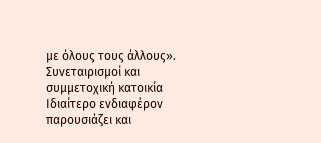με όλους τους άλλους».
Συνεταιρισμοί και συμμετοχική κατοικία
Ιδιαίτερο ενδιαφέρον παρουσιάζει και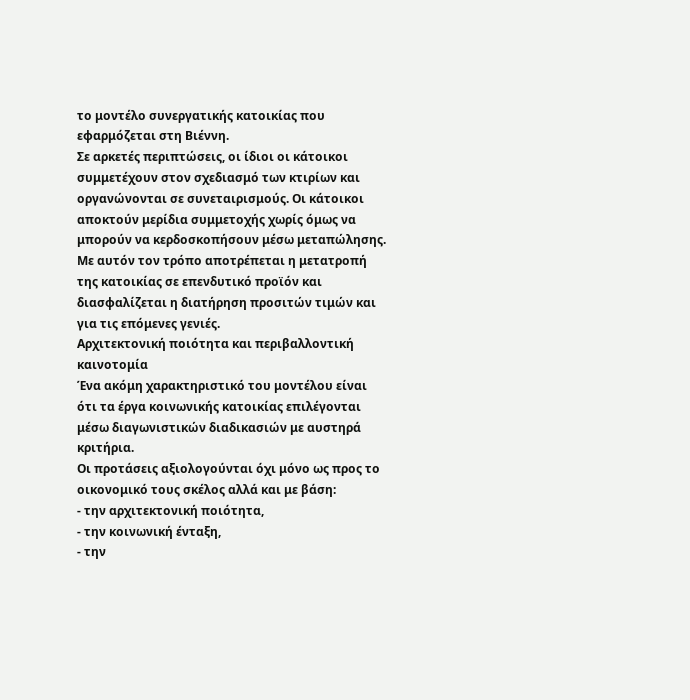το μοντέλο συνεργατικής κατοικίας που εφαρμόζεται στη Βιέννη.
Σε αρκετές περιπτώσεις, οι ίδιοι οι κάτοικοι συμμετέχουν στον σχεδιασμό των κτιρίων και οργανώνονται σε συνεταιρισμούς. Οι κάτοικοι αποκτούν μερίδια συμμετοχής χωρίς όμως να μπορούν να κερδοσκοπήσουν μέσω μεταπώλησης.
Με αυτόν τον τρόπο αποτρέπεται η μετατροπή της κατοικίας σε επενδυτικό προϊόν και διασφαλίζεται η διατήρηση προσιτών τιμών και για τις επόμενες γενιές.
Αρχιτεκτονική ποιότητα και περιβαλλοντική καινοτομία
Ένα ακόμη χαρακτηριστικό του μοντέλου είναι ότι τα έργα κοινωνικής κατοικίας επιλέγονται μέσω διαγωνιστικών διαδικασιών με αυστηρά κριτήρια.
Οι προτάσεις αξιολογούνται όχι μόνο ως προς το οικονομικό τους σκέλος αλλά και με βάση:
- την αρχιτεκτονική ποιότητα,
- την κοινωνική ένταξη,
- την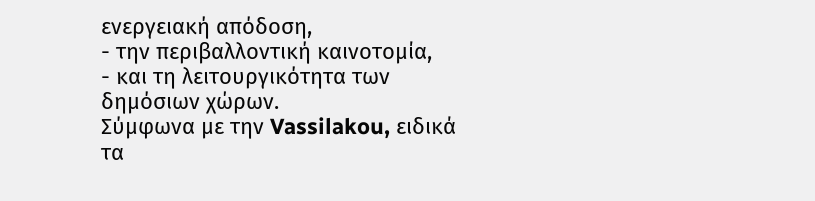ενεργειακή απόδοση,
- την περιβαλλοντική καινοτομία,
- και τη λειτουργικότητα των δημόσιων χώρων.
Σύμφωνα με την Vassilakou, ειδικά τα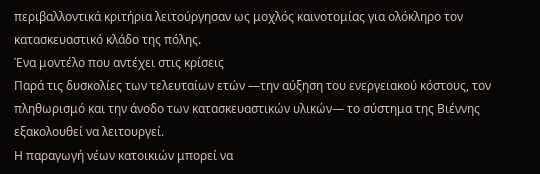περιβαλλοντικά κριτήρια λειτούργησαν ως μοχλός καινοτομίας για ολόκληρο τον κατασκευαστικό κλάδο της πόλης.
Ένα μοντέλο που αντέχει στις κρίσεις
Παρά τις δυσκολίες των τελευταίων ετών —την αύξηση του ενεργειακού κόστους, τον πληθωρισμό και την άνοδο των κατασκευαστικών υλικών— το σύστημα της Βιέννης εξακολουθεί να λειτουργεί.
Η παραγωγή νέων κατοικιών μπορεί να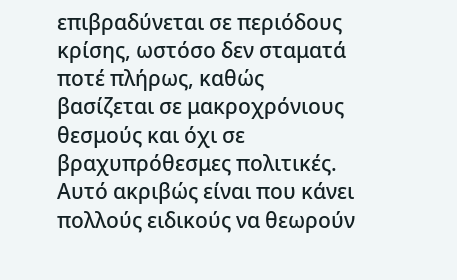επιβραδύνεται σε περιόδους κρίσης, ωστόσο δεν σταματά ποτέ πλήρως, καθώς βασίζεται σε μακροχρόνιους θεσμούς και όχι σε βραχυπρόθεσμες πολιτικές.
Αυτό ακριβώς είναι που κάνει πολλούς ειδικούς να θεωρούν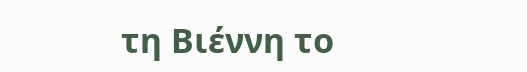τη Βιέννη το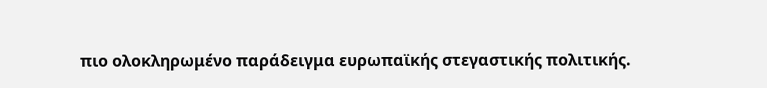πιο ολοκληρωμένο παράδειγμα ευρωπαϊκής στεγαστικής πολιτικής.